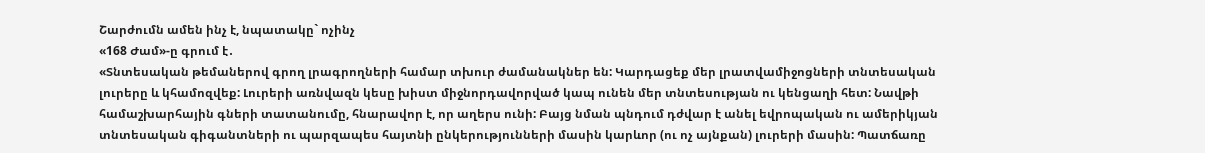Շարժումն ամեն ինչ է, նպատակը` ոչինչ
«168 Ժամ»-ը գրում է․
«Տնտեսական թեմաներով գրող լրագրողների համար տխուր ժամանակներ են: Կարդացեք մեր լրատվամիջոցների տնտեսական լուրերը և կհամոզվեք: Լուրերի առնվազն կեսը խիստ միջնորդավորված կապ ունեն մեր տնտեսության ու կենցաղի հետ: Նավթի համաշխարհային գների տատանումը, հնարավոր է, որ աղերս ունի: Բայց նման պնդում դժվար է անել եվրոպական ու ամերիկյան տնտեսական գիգանտների ու պարզապես հայտնի ընկերությունների մասին կարևոր (ու ոչ այնքան) լուրերի մասին: Պատճառը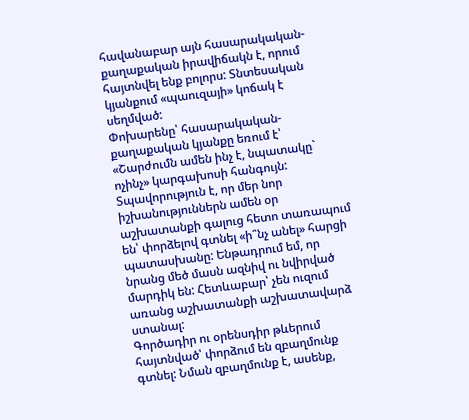հավանաբար այն հասարակական-քաղաքական իրավիճակն է, որում հայտնվել ենք բոլորս: Տնտեսական կյանքում «պաուզայի» կոճակ է սեղմված:
Փոխարենը՝ հասարակական-քաղաքական կյանքը եռում է՝ «Շարժումն ամեն ինչ է, նպատակը` ոչինչ» կարգախոսի հանգույն: Տպավորություն է, որ մեր նոր իշխանություններն ամեն օր աշխատանքի գալուց հետո տառապում են՝ փորձելով գտնել «ի՞նչ անել» հարցի պատասխանը: Ենթադրում եմ, որ նրանց մեծ մասն ազնիվ ու նվիրված մարդիկ են: Հետևաբար՝ չեն ուզում առանց աշխատանքի աշխատավարձ ստանալ:
Գործադիր ու օրենսդիր թևերում հայտնված՝ փորձում են զբաղմունք գտնել: Նման զբաղմունք է, ասենք,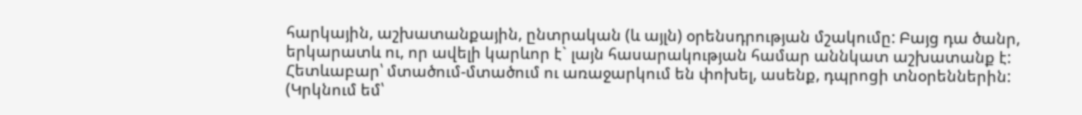հարկային, աշխատանքային, ընտրական (և այլն) օրենսդրության մշակումը: Բայց դա ծանր, երկարատև ու, որ ավելի կարևոր է` լայն հասարակության համար աննկատ աշխատանք է: Հետևաբար՝ մտածում-մտածում ու առաջարկում են փոխել, ասենք, դպրոցի տնօրեններին: (Կրկնում եմ՝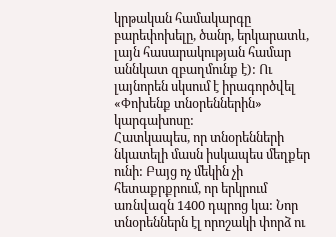կրթական համակարգը բարեփոխելը, ծանր, երկարատև, լայն հասարակության համար աննկատ զբաղմունք է): Ու լայնորեն սկսում է իրագործվել «Փոխենք տնօրեններին» կարգախոսը:
Հատկապես, որ տնօրենների նկատելի մասն իսկապես մեղքեր ունի: Բայց ոչ մեկին չի հետաքրքրում, որ երկրում առնվազն 1400 դպրոց կա: Նոր տնօրեններն էլ որոշակի փորձ ու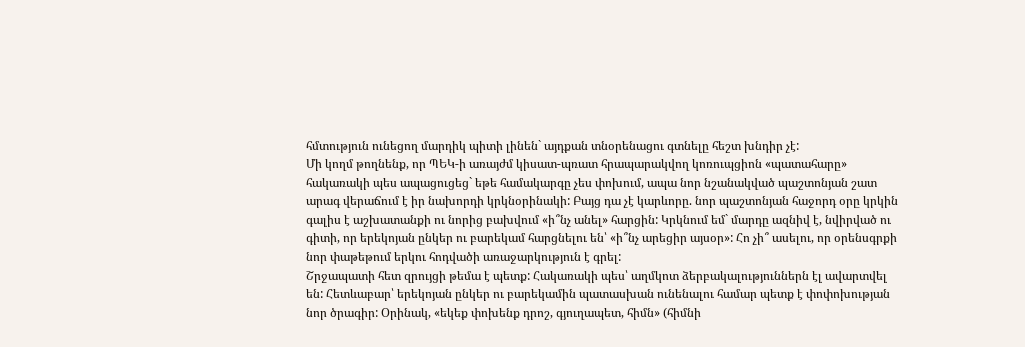հմտություն ունեցող մարդիկ պիտի լինեն` այդքան տնօրենացու գտնելը հեշտ խնդիր չէ:
Մի կողմ թողնենք, որ ՊԵԿ-ի առայժմ կիսատ-պռատ հրապարակվող կոռուպցիոն «պատահարը» հակառակի պես ապացուցեց` եթե համակարգը չես փոխում, ապա նոր նշանակված պաշտոնյան շատ արագ վերաճում է իր նախորդի կրկնօրինակի: Բայց դա չէ կարևորը. նոր պաշտոնյան հաջորդ օրը կրկին գալիս է աշխատանքի ու նորից բախվում «ի՞նչ անել» հարցին: Կրկնում եմ` մարդը ազնիվ է, նվիրված ու գիտի, որ երեկոյան ընկեր ու բարեկամ հարցնելու են՝ «ի՞նչ արեցիր այսօր»: Հո չի՞ ասելու, որ օրենսգրքի նոր փաթեթում երկու հոդվածի առաջարկություն է գրել:
Շրջապատի հետ զրույցի թեմա է պետք: Հակառակի պես՝ աղմկոտ ձերբակալություններն էլ ավարտվել են: Հետևաբար՝ երեկոյան ընկեր ու բարեկամին պատասխան ունենալու համար պետք է փոփոխության նոր ծրագիր: Օրինակ, «եկեք փոխենք դրոշ, գյուղապետ, հիմն» (հիմնի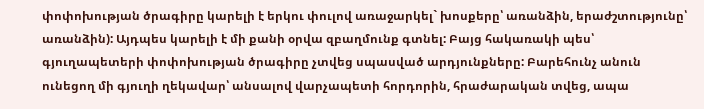փոփոխության ծրագիրը կարելի է երկու փուլով առաջարկել` խոսքերը՝ առանձին, երաժշտությունը՝ առանձին): Այդպես կարելի է մի քանի օրվա զբաղմունք գտնել: Բայց հակառակի պես՝ գյուղապետերի փոփոխության ծրագիրը չտվեց սպասված արդյունքները: Բարեհունչ անուն ունեցող մի գյուղի ղեկավար՝ անսալով վարչապետի հորդորին, հրաժարական տվեց, ապա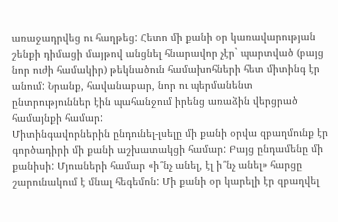առաջադրվեց ու հաղթեց: Հետո մի քանի օր կառավարության շենքի դիմացի մայթով անցնել հնարավոր չէր` պարտված (բայց նոր ուժի համակիր) թեկնածուն համախոհների հետ միտինգ էր անում: Նրանք, հավանաբար, նոր ու պերմանենտ ընտրություններ էին պահանջում իրենց առաձին վերցրած համայնքի համար:
Միտինգավորներին ընդունել-լսելը մի քանի օրվա զբաղմունք էր գործադիրի մի քանի աշխատակցի համար: Բայց ընդամենը մի քանիսի: Մյուսների համար «ի՞նչ անել, էլ ի՞նչ անել» հարցը շարունակում է մնալ հեգեմոն: Մի քանի օր կարելի էր զբաղվել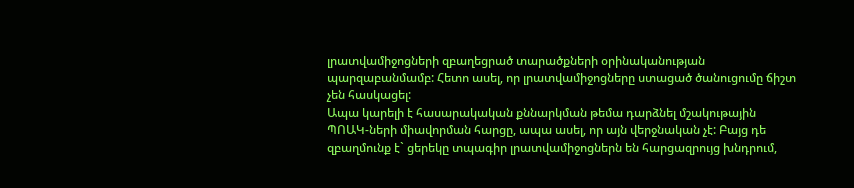լրատվամիջոցների զբաղեցրած տարածքների օրինականության պարզաբանմամբ: Հետո ասել, որ լրատվամիջոցները ստացած ծանուցումը ճիշտ չեն հասկացել:
Ապա կարելի է հասարակական քննարկման թեմա դարձնել մշակութային ՊՈԱԿ-ների միավորման հարցը, ապա ասել, որ այն վերջնական չէ: Բայց դե զբաղմունք է` ցերեկը տպագիր լրատվամիջոցներն են հարցազրույց խնդրում,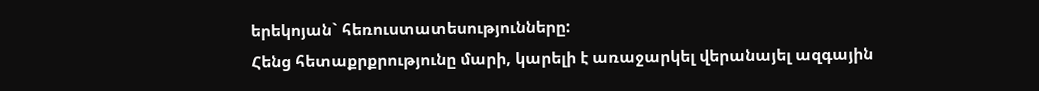երեկոյան` հեռուստատեսությունները:
Հենց հետաքրքրությունը մարի, կարելի է առաջարկել վերանայել ազգային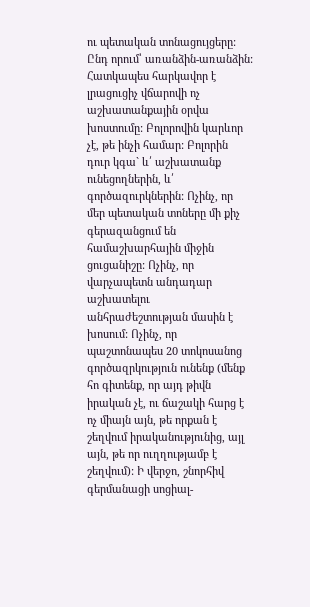ու պետական տոնացույցերը: Ընդ որում՝ առանձին-առանձին: Հատկապես հարկավոր է լրացուցիչ վճարովի ոչ աշխատանքային օրվա խոստումը: Բոլորովին կարևոր չէ, թե ինչի համար: Բոլորին դուր կգա` և՛ աշխատանք ունեցողներին, և՛ գործազուրկներին: Ոչինչ, որ մեր պետական տոները մի քիչ գերազանցում են համաշխարհային միջին ցուցանիշը: Ոչինչ, որ վարչապետն անդադար աշխատելու անհրաժեշտության մասին է խոսում: Ոչինչ, որ պաշտոնապես 20 տոկոսանոց գործազրկություն ունենք (մենք հո գիտենք, որ այդ թիվն իրական չէ, ու ճաշակի հարց է ոչ միայն այն, թե որքան է շեղվում իրականությունից, այլ այն, թե որ ուղղությամբ է շեղվում): Ի վերջո, շնորհիվ գերմանացի սոցիալ-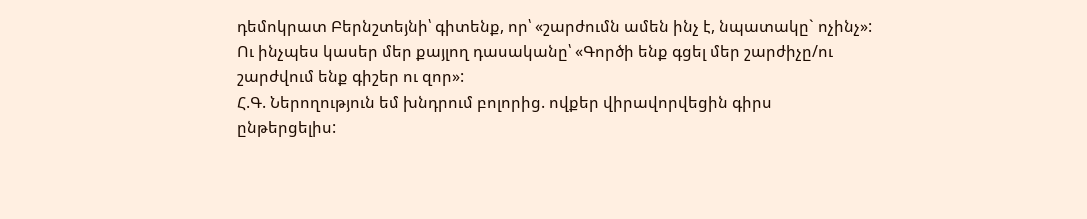դեմոկրատ Բերնշտեյնի՝ գիտենք, որ՝ «շարժումն ամեն ինչ է, նպատակը` ոչինչ»:
Ու ինչպես կասեր մեր քայլող դասականը՝ «Գործի ենք գցել մեր շարժիչը/ու շարժվում ենք գիշեր ու զոր»:
Հ.Գ. Ներողություն եմ խնդրում բոլորից. ովքեր վիրավորվեցին գիրս ընթերցելիս: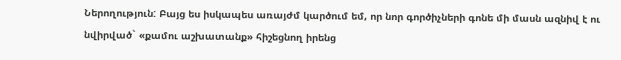Ներողություն: Բայց ես իսկապես առայժմ կարծում եմ, որ նոր գործիչների գոնե մի մասն ազնիվ է ու նվիրված` «քամու աշխատանք» հիշեցնող իրենց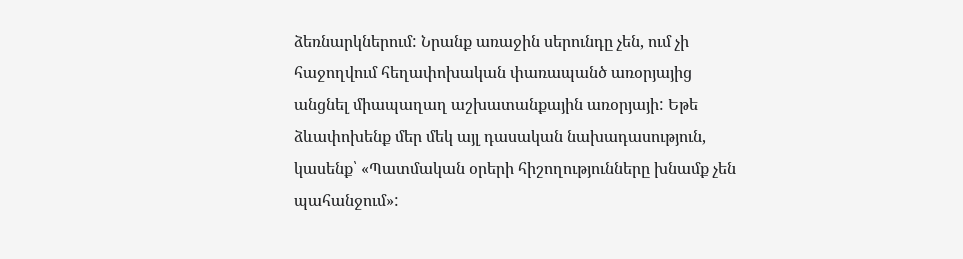ձեռնարկներում: Նրանք առաջին սերունդը չեն, ում չի հաջողվում հեղափոխական փառապանծ առօրյայից անցնել միապաղաղ աշխատանքային առօրյայի: Եթե ձևափոխենք մեր մեկ այլ դասական նախադասություն, կասենք՝ «Պատմական օրերի հիշողությունները խնամք չեն պահանջում»: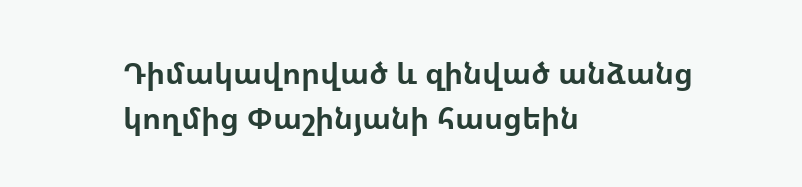Դիմակավորված և զինված անձանց կողմից Փաշինյանի հասցեին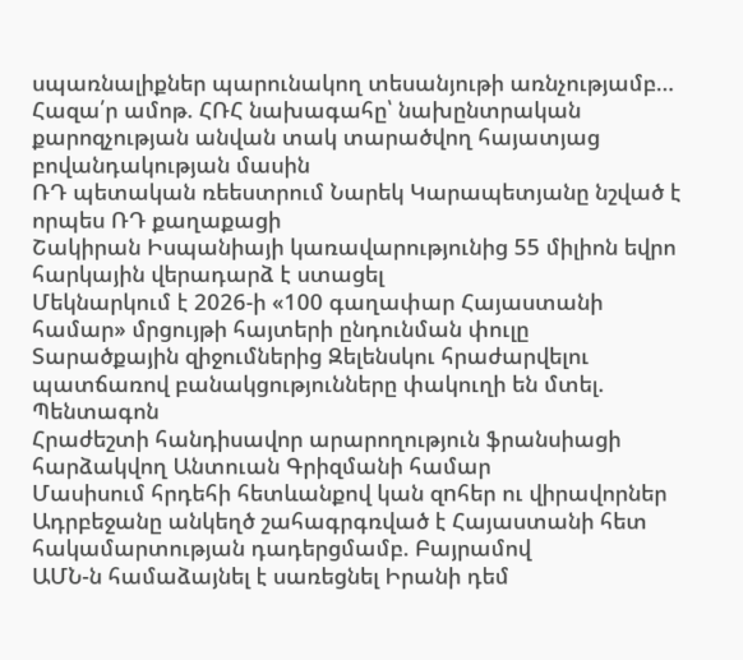սպառնալիքներ պարունակող տեսանյութի առնչությամբ...
Հազա՛ր ամոթ. ՀՌՀ նախագահը՝ նախընտրական քարոզչության անվան տակ տարածվող հայատյաց բովանդակության մասին
ՌԴ պետական ռեեստրում Նարեկ Կարապետյանը նշված է որպես ՌԴ քաղաքացի
Շակիրան Իսպանիայի կառավարությունից 55 միլիոն եվրո հարկային վերադարձ է ստացել
Մեկնարկում է 2026-ի «100 գաղափար Հայաստանի համար» մրցույթի հայտերի ընդունման փուլը
Տարածքային զիջումներից Զելենսկու հրաժարվելու պատճառով բանակցությունները փակուղի են մտել. Պենտագոն
Հրաժեշտի հանդիսավոր արարողություն ֆրանսիացի հարձակվող Անտուան Գրիզմանի համար
Մասիսում հրդեհի հետևանքով կան զnհեր ու վիրավորներ
Ադրբեջանը անկեղծ շահագրգռված է Հայաստանի հետ հակամարտության դադերցմամբ. Բայրամով
ԱՄՆ-ն համաձայնել է սառեցնել Իրանի դեմ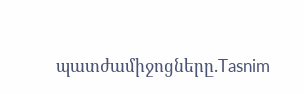պատժամիջոցները.Tasnim